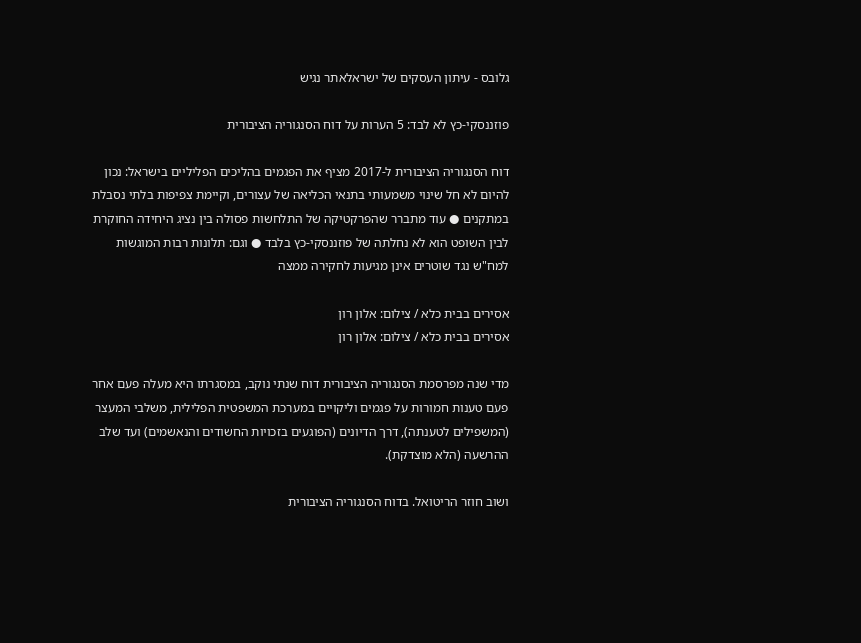גלובס - עיתון העסקים של ישראלאתר נגיש

פוזננסקי-כץ לא לבד: 5 הערות על דוח הסנגוריה הציבורית

דוח הסנגוריה הציבורית ל-2017 מציף את הפגמים בהליכים הפליליים בישראל: נכון להיום לא חל שינוי משמעותי בתנאי הכליאה של עצורים, וקיימת צפיפות בלתי נסבלת במתקנים ● עוד מתברר שהפרקטיקה של התלחשות פסולה בין נציג היחידה החוקרת לבין השופט הוא לא נחלתה של פוזננסקי-כץ בלבד ● וגם: תלונות רבות המוגשות למח"ש נגד שוטרים אינן מגיעות לחקירה ממצה

אסירים בבית כלא / צילום: אלון רון
אסירים בבית כלא / צילום: אלון רון

מדי שנה מפרסמת הסנגוריה הציבורית דוח שנתי נוקב, במסגרתו היא מעלה פעם אחר פעם טענות חמורות על פגמים וליקויים במערכת המשפטית הפלילית, משלבי המעצר (המשפילים לטענתה), דרך הדיונים (הפוגעים בזכויות החשודים והנאשמים) ועד שלב ההרשעה (הלא מוצדקת).

ושוב חוזר הריטואל. בדוח הסנגוריה הציבורית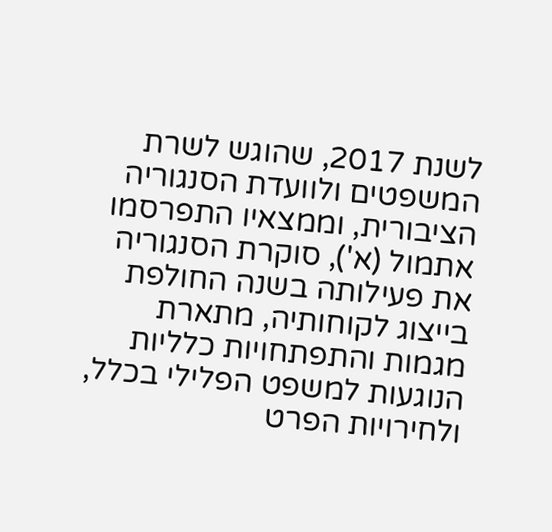לשנת 2017, שהוגש לשרת המשפטים ולוועדת הסנגוריה הציבורית, וממצאיו התפרסמו אתמול (א'), סוקרת הסנגוריה את פעילותה בשנה החולפת בייצוג לקוחותיה, מתארת מגמות והתפתחויות כלליות הנוגעות למשפט הפלילי בכלל, ולחירויות הפרט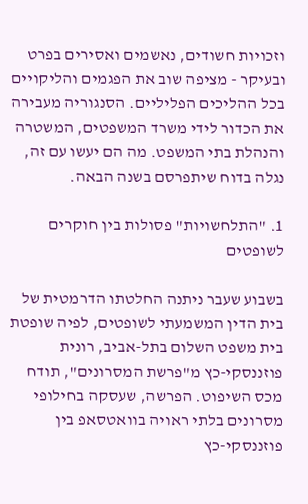וזכויות חשודים, נאשמים ואסירים בפרט ובעיקר - מציפה שוב את הפגמים והליקויים בכל ההליכים הפליליים. הסנגוריה מעבירה את הכדור לידי משרד המשפטים, המשטרה והנהלת בתי המשפט. מה הם יעשו עם זה, נגלה בדוח שיתפרסם בשנה הבאה.

1. "התלחשויות" פסולות בין חוקרים לשופטים

בשבוע שעבר ניתנה החלטתו הדרמטית של בית הדין המשמעתי לשופטים, לפיה שופטת בית משפט השלום בתל-אביב, רונית פוזננסקי-כץ מ"פרשת המסרונים", תודח מכס השיפוט. הפרשה, שעסקה בחילופי מסרונים בלתי ראויה בוואטסאפ בין פוזננסקי-כץ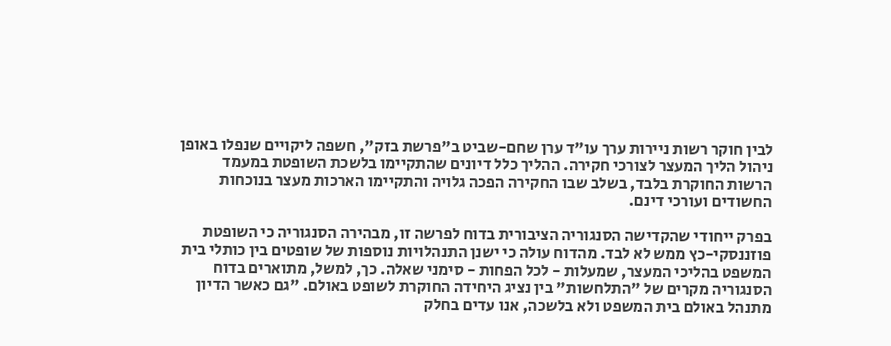לבין חוקר רשות ניירות ערך עו"ד ערן שחם-שביט ב"פרשת בזק", חשפה ליקויים שנפלו באופן ניהול הליך המעצר לצורכי חקירה. ההליך כלל דיונים שהתקיימו בלשכת השופטת במעמד הרשות החוקרת בלבד, בשלב שבו החקירה הפכה גלויה והתקיימו הארכות מעצר בנוכחות החשודים ועורכי דינם.

בפרק ייחודי שהקדישה הסנגוריה הציבורית בדוח לפרשה זו, מבהירה הסנגוריה כי השופטת פוזננסקי-כץ ממש לא לבד. מהדוח עולה כי ישנן התנהלויות נוספות של שופטים בין כותלי בית המשפט בהליכי המעצר, שמעלות - לכל הפחות - סימני שאלה. כך, למשל, מתוארים בדוח הסנגוריה מקרים של "התלחשות" בין נציג היחידה החוקרת לשופט באולם. "גם כאשר הדיון מתנהל באולם בית המשפט ולא בלשכה, אנו עדים בחלק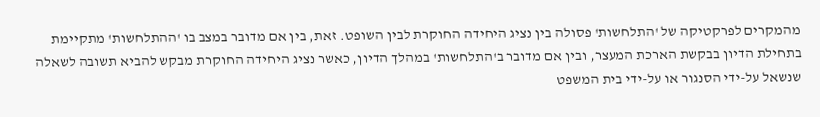מהמקרים לפרקטיקה של 'התלחשות' פסולה בין נציג היחידה החוקרת לבין השופט. זאת, בין אם מדובר במצב בו 'ההתלחשות' מתקיימת בתחילת הדיון בבקשת הארכת המעצר, ובין אם מדובר ב'התלחשות' במהלך הדיון, כאשר נציג היחידה החוקרת מבקש להביא תשובה לשאלה שנשאל על-ידי הסנגור או על-ידי בית המשפט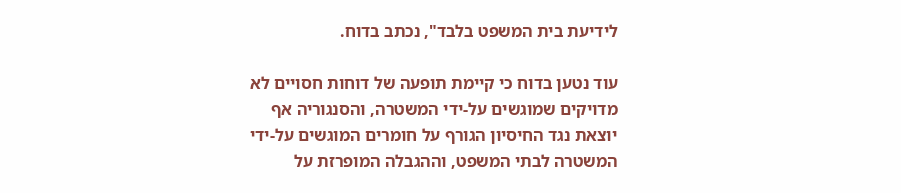לידיעת בית המשפט בלבד", נכתב בדוח.

עוד נטען בדוח כי קיימת תופעה של דוחות חסויים לא מדויקים שמוגשים על-ידי המשטרה, והסנגוריה אף יוצאת נגד החיסיון הגורף על חומרים המוגשים על-ידי המשטרה לבתי המשפט, וההגבלה המופרזת על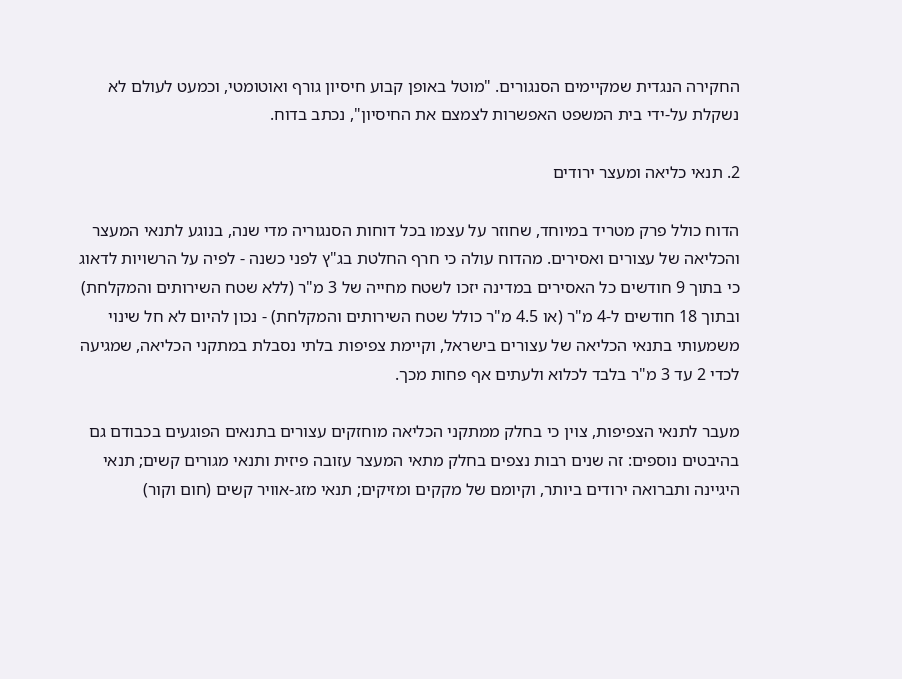החקירה הנגדית שמקיימים הסנגורים. "מוטל באופן קבוע חיסיון גורף ואוטומטי, וכמעט לעולם לא נשקלת על-ידי בית המשפט האפשרות לצמצם את החיסיון", נכתב בדוח.

2. תנאי כליאה ומעצר ירודים

הדוח כולל פרק מטריד במיוחד, שחוזר על עצמו בכל דוחות הסנגוריה מדי שנה, בנוגע לתנאי המעצר והכליאה של עצורים ואסירים. מהדוח עולה כי חרף החלטת בג"ץ לפני כשנה - לפיה על הרשויות לדאוג כי בתוך 9 חודשים כל האסירים במדינה יזכו לשטח מחייה של 3 מ"ר (ללא שטח השירותים והמקלחת) ובתוך 18 חודשים ל-4 מ"ר (או 4.5 מ"ר כולל שטח השירותים והמקלחת) - נכון להיום לא חל שינוי משמעותי בתנאי הכליאה של עצורים בישראל, וקיימת צפיפות בלתי נסבלת במתקני הכליאה, שמגיעה לכדי 2 עד 3 מ"ר בלבד לכלוא ולעתים אף פחות מכך.

מעבר לתנאי הצפיפות, צוין כי בחלק ממתקני הכליאה מוחזקים עצורים בתנאים הפוגעים בכבודם גם בהיבטים נוספים: זה שנים רבות נצפים בחלק מתאי המעצר עזובה פיזית ותנאי מגורים קשים; תנאי היגיינה ותברואה ירודים ביותר, וקיומם של מקקים ומזיקים; תנאי מזג-אוויר קשים (חום וקור)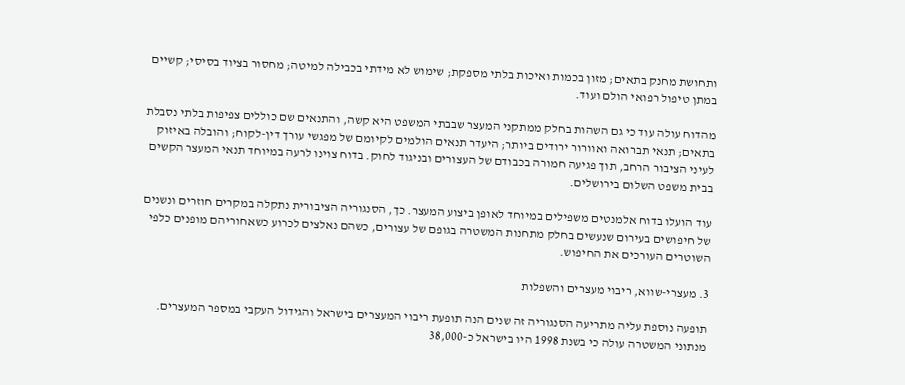ותחושת מחנק בתאים; מזון בכמות ואיכות בלתי מספקת; שימוש לא מידתי בכבילה למיטה; מחסור בציוד בסיסי; קשיים במתן טיפול רפואי הולם ועוד.

מהדוח עולה עוד כי גם השהות בחלק ממתקני המעצר שבבתי המשפט היא קשה, והתנאים שם כוללים צפיפות בלתי נסבלת בתאים; תנאי תברואה ואוורור ירודים ביותר; היעדר תנאים הולמים לקיומם של מפגשי עורך דין-לקוח; והובלה באיזוק לעיני הציבור הרחב, תוך פגיעה חמורה בכבודם של העצורים ובניגוד לחוק. בדוח צוינו לרעה במיוחד תנאי המעצר הקשים בבית משפט השלום בירושלים.

עוד הועלו בדוח אלמנטים משפילים במיוחד לאופן ביצוע המעצר. כך, הסנגוריה הציבורית נתקלה במקרים חוזרים ונשנים של חיפושים בעירום שנעשים בחלק מתחנות המשטרה בגופם של עצורים, כשהם נאלצים לכרוע כשאחוריהם מופנים כלפי השוטרים העורכים את החיפוש.

3. מעצרי-שווא, ריבוי מעצרים והשפלות

תופעה נוספת עליה מתריעה הסנגוריה זה שנים הנה תופעת ריבוי המעצרים בישראל והגידול העקבי במספר המעצרים. מנתוני המשטרה עולה כי בשנת 1998 היו בישראל כ-38,000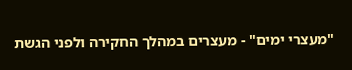"מעצרי ימים" - מעצרים במהלך החקירה ולפני הגשת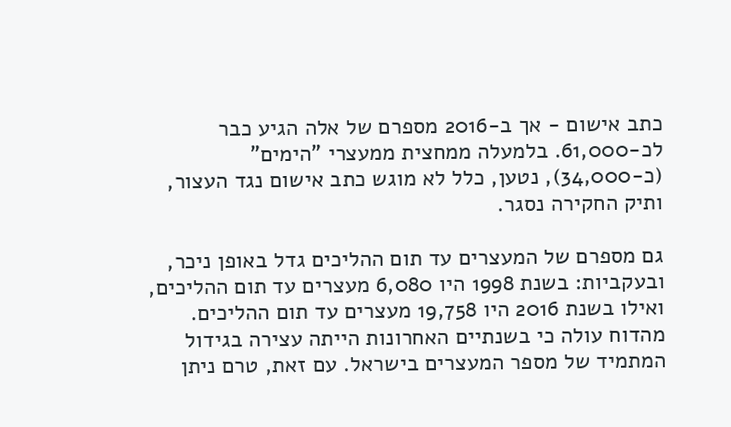כתב אישום - אך ב-2016 מספרם של אלה הגיע כבר לכ-61,000. בלמעלה ממחצית ממעצרי "הימים" (כ-34,000), נטען, כלל לא מוגש כתב אישום נגד העצור, ותיק החקירה נסגר.

גם מספרם של המעצרים עד תום ההליכים גדל באופן ניכר, ובעקביות: בשנת 1998 היו 6,080 מעצרים עד תום ההליכים, ואילו בשנת 2016 היו 19,758 מעצרים עד תום ההליכים. מהדוח עולה כי בשנתיים האחרונות הייתה עצירה בגידול המתמיד של מספר המעצרים בישראל. עם זאת, טרם ניתן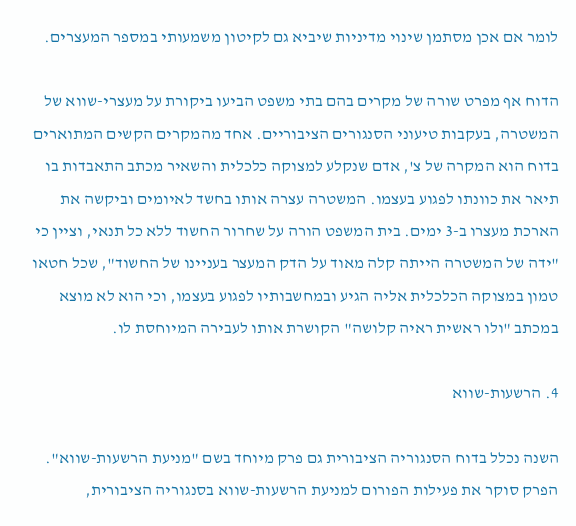לומר אם אכן מסתמן שינוי מדיניות שיביא גם לקיטון משמעותי במספר המעצרים.

הדוח אף מפרט שורה של מקרים בהם בתי משפט הביעו ביקורת על מעצרי-שווא של המשטרה, בעקבות טיעוני הסנגורים הציבוריים. אחד מהמקרים הקשים המתוארים בדוח הוא המקרה של צ', אדם שנקלע למצוקה כלכלית והשאיר מכתב התאבדות בו תיאר את כוונתו לפגוע בעצמו. המשטרה עצרה אותו בחשד לאיומים וביקשה את הארכת מעצרו ב-3 ימים. בית המשפט הורה על שחרור החשוד ללא כל תנאי, וציין כי "ידה של המשטרה הייתה קלה מאוד על הדק המעצר בעניינו של החשוד", שכל חטאו טמון במצוקה הכלכלית אליה הגיע ובמחשבותיו לפגוע בעצמו, וכי הוא לא מוצא במכתב "ולו ראשית ראיה קלושה" הקושרת אותו לעבירה המיוחסת לו.

4. הרשעות-שווא

השנה נכלל בדוח הסנגוריה הציבורית גם פרק מיוחד בשם "מניעת הרשעות-שווא". הפרק סוקר את פעילות הפורום למניעת הרשעות-שווא בסנגוריה הציבורית,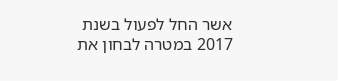אשר החל לפעול בשנת 2017 במטרה לבחון את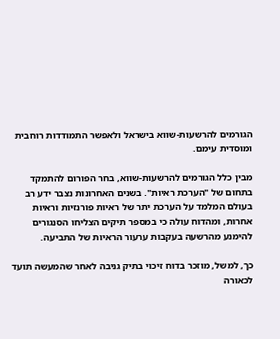הגורמים להרשעות-שווא בישראל ולאפשר התמודדות רוחבית ומוסדית עימם.

מבין כלל הגורמים להרשעות-שווא, בחר הפורום להתמקד בתחום של "הערכת ראיות". בשנים האחרונות נצבר ידע רב בעולם המלמד על הערכת יתר של ראיות פורנזיות וראיות אחרות, ומהדוח עולה כי במספר תיקים הצליחו הסנגורים להימנע מהרשעה בעקבות ערעור הראיות של התביעה.

כך, למשל, מוזכר בדוח זיכוי בתיק גניבה לאחר שהמעשה תועד לכאורה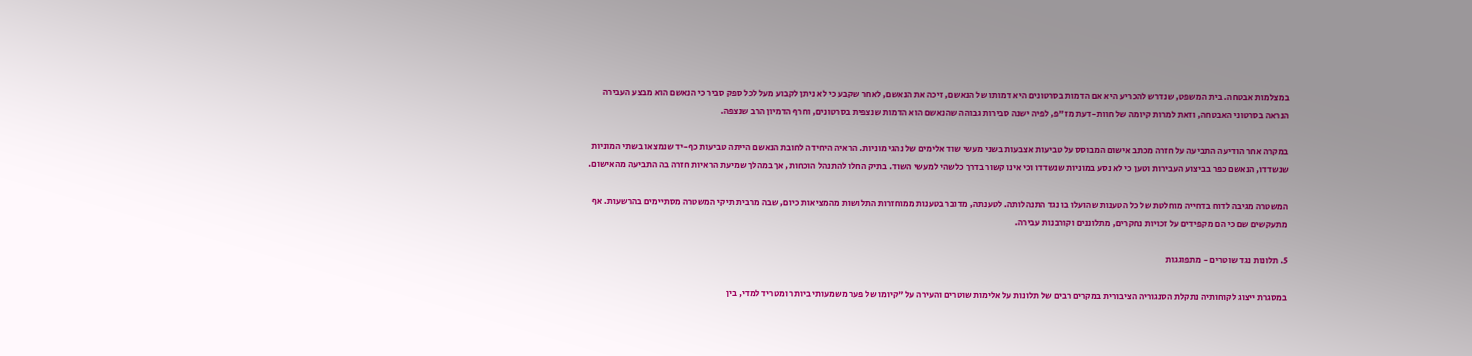במצלמות אבטחה. בית המשפט, שנדרש להכריע היא אם הדמות בסרטונים היא דמותו של הנאשם, זיכה את הנאשם, לאחר שקבע כי לא ניתן לקבוע מעל לכל ספק סביר כי הנאשם הוא מבצע העבירה הנראה בסרטוני האבטחה, וזאת למרות קיומה של חוות-דעת מז"פ, לפיה ישנה סבירות גבוהה שהנאשם הוא הדמות שנצפית בסרטונים, וחרף הדמיון הרב שנצפה.

במקרה אחר הודיעה התביעה על חזרה מכתב אישום המבוסס על טביעות אצבעות בשני מעשי שוד אלימים של נהגי מוניות. הראיה היחידה לחובת הנאשם הייתה טביעות כף-יד שנמצאו בשתי המוניות שנשדדו, הנאשם כפר בביצוע העבירות וטען כי לא נסע במוניות שנשדדו וכי אינו קשור בדרך כלשהי למעשי השוד. בתיק החלו להתנהל הוכחות, אך במהלך שמיעת הראיות חזרה בה התביעה מהאישום.

המשטרה מגיבה לדוח בדחייה מוחלטת של כל הטענות שהועלו בו נגד התנהלותה. לטענתה, מדובר בטענות ממוחזרות התלושות מהמציאות כיום, שבה מרבית תיקי המשטרה מסתיימים בהרשעות. אף מתעקשים שם כי הם מקפידים על זכויות נחקרים, מתלוננים וקורבנות עבירה.

5. תלונות נגד שוטרים - מתפוגגות

במסגרת ייצוג לקוחותיה נתקלת הסנגוריה הציבורית במקרים רבים של תלונות על אלימות שוטרים והעירה על "קיומו של פער משמעותי ביותר ומטריד למדי, בין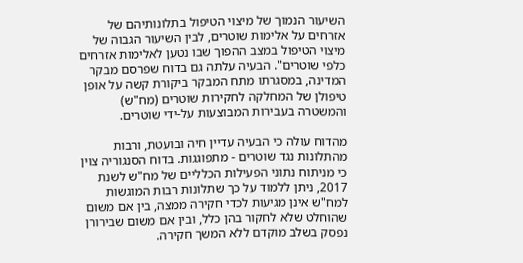השיעור הנמוך של מיצוי הטיפול בתלונותיהם של אזרחים על אלימות שוטרים, לבין השיעור הגבוה של מיצוי הטיפול במצב ההפוך שבו נטען לאלימות אזרחים כלפי שוטרים". הבעיה עלתה גם בדוח שפרסם מבקר המדינה, במסגרתו מתח המבקר ביקורת קשה על אופן טיפולן של המחלקה לחקירות שוטרים (מח"ש) והמשטרה בעבירות המבוצעות על-ידי שוטרים.

מהדוח עולה כי הבעיה עדיין חיה ובועטת, ורבות מהתלונות נגד שוטרים - מתפוגגות. בדוח הסנגוריה צוין כי מניתוח נתוני הפעילות הכלליים של מח"ש לשנת 2017, ניתן ללמוד על כך שתלונות רבות המוגשות למח"ש אינן מגיעות לכדי חקירה ממצה, בין אם משום שהוחלט שלא לחקור בהן כלל, ובין אם משום שבירורן נפסק בשלב מוקדם ללא המשך חקירה.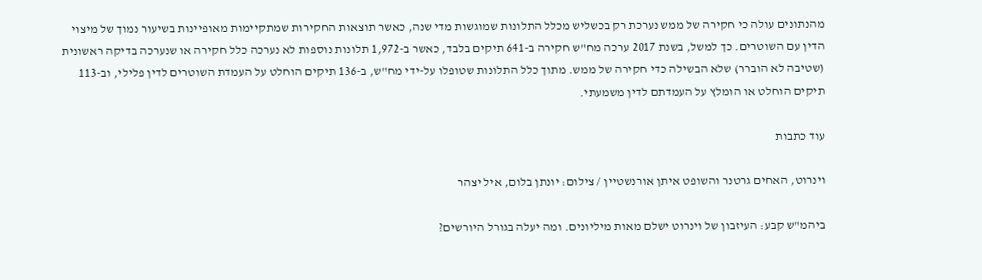מהנתונים עולה כי חקירה של ממש נערכת רק בכשליש מכלל התלונות שמוגשות מדי שנה, כאשר תוצאות החקירות שמתקיימות מאופיינות בשיעור נמוך של מיצוי הדין עם השוטרים. כך למשל, בשנת 2017 ערכה מח"ש חקירה ב-641 תיקים בלבד, כאשר ב-1,972 תלונות נוספות לא נערכה כלל חקירה או שנערכה בדיקה ראשונית (שטיבה לא הוברר) שלא הבשילה כדי חקירה של ממש. מתוך כלל התלונות שטופלו על-ידי מח"ש, ב-136 תיקים הוחלט על העמדת השוטרים לדין פלילי, וב-113 תיקים הוחלט או הומלץ על העמדתם לדין משמעתי.

עוד כתבות

וינרוט, האחים גרטנר והשופט איתן אורנשטיין / צילום: יונתן בלום, איל יצהר

ביהמ"ש קבע: העיזבון של וינרוט ישלם מאות מיליונים. ומה יעלה בגורל היורשים?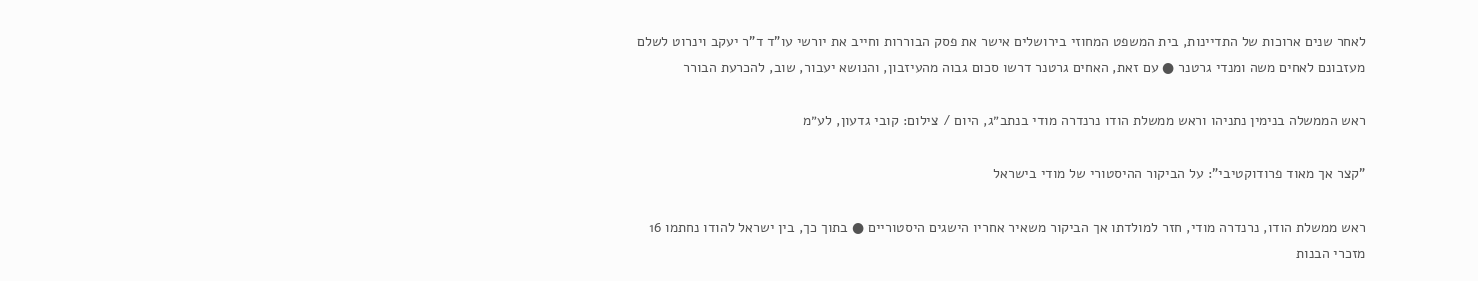לאחר שנים ארוכות של התדיינות, בית המשפט המחוזי בירושלים אישר את פסק הבוררות וחייב את יורשי עו"ד ד"ר יעקב וינרוט לשלם מעזבונם לאחים משה ומנדי גרטנר ● עם זאת, האחים גרטנר דרשו סכום גבוה מהעיזבון, והנושא יעבור, שוב, להכרעת הבורר

ראש הממשלה בנימין נתניהו וראש ממשלת הודו נרנדרה מודי בנתב״ג, היום / צילום: קובי גדעון, לע״מ

"קצר אך מאוד פרודוקטיבי": על הביקור ההיסטורי של מודי בישראל

ראש ממשלת הודו, נרנדרה מודי, חזר למולדתו אך הביקור משאיר אחריו הישגים היסטוריים ● בתוך כך, בין ישראל להודו נחתמו 16 מזכרי הבנות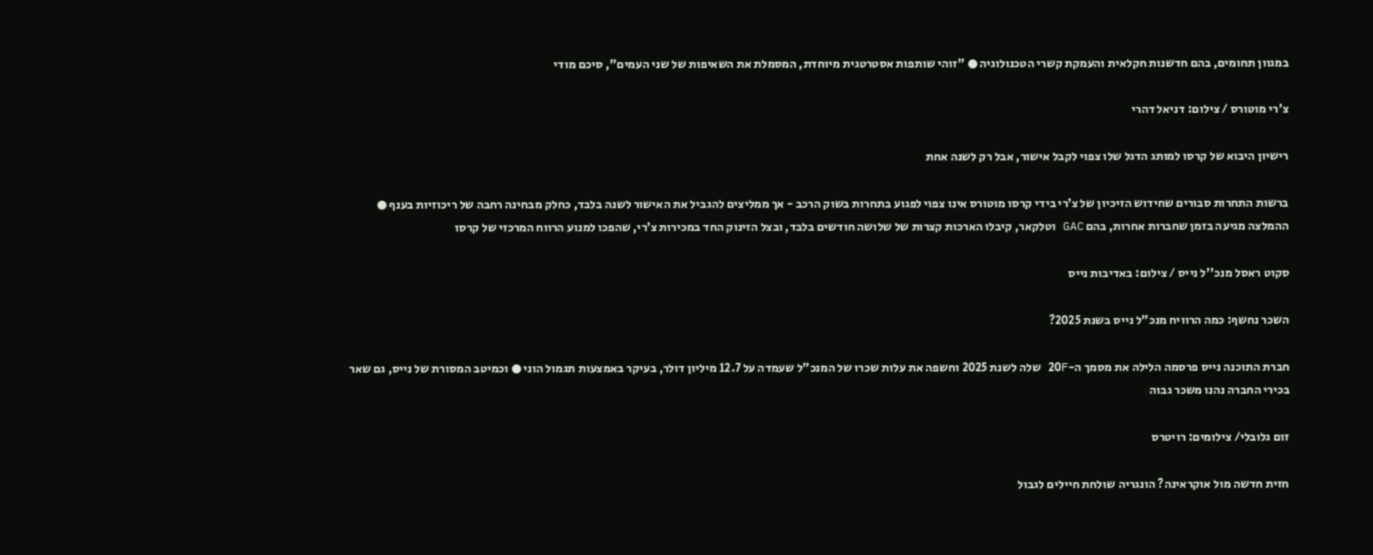במגוון תחומים, בהם חדשנות חקלאית והעמקת קשרי הטכנולוגיה ● "זוהי שותפות אסטרטגית מיוחדת, המסמלת את השאיפות של שני העמים", סיכם מודי

צ'רי מוטורס / צילום: דניאל דהרי

רישיון היבוא של קרסו למותג הדגל שלו צפוי לקבל אישור, אבל רק לשנה אחת

ברשות התחרות סבורים שחידוש הזיכיון של צ’רי בידי קרסו מוטורס אינו צפוי לפגוע בתחרות בשוק הרכב - אך ממליצים להגביל את האישור לשנה בלבד, כחלק מבחינה רחבה של ריכוזיות בענף ● ההמלצה מגיעה בזמן שחברות אחרות, בהם GAC וטלקאר, קיבלו הארכות קצרות של שלושה חודשים בלבד, ובצל הזינוק החד במכירות צ’רי, שהפכו למנוע הרווח המרכזי של קרסו

סקוט ראסל מנכ''ל נייס / צילום: באדיבות נייס

השכר נחשף: כמה הרוויח מנכ"ל נייס בשנת 2025?

חברת התוכנה נייס פרסמה הלילה את מסמך ה-20F שלה לשנת 2025 וחשפה את עלות שכרו של המנכ"ל שעמדה על 12.7 מיליון דולר, בעיקר באמצעות תגמול הוני ● וכמיטב המסורת של נייס, גם שאר בכירי החברה נהנו משכר גבוה

זום גלובלי/ צילומים: רויטרס

חזית חדשה מול אוקראינה? הונגריה שולחת חיילים לגבול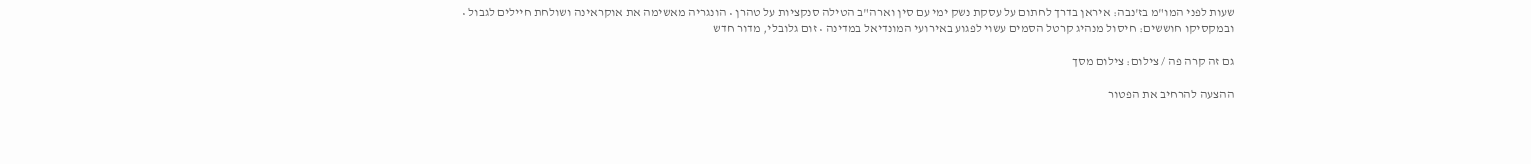שעות לפני המו"מ בז'נבה: איראן בדרך לחתום על עסקת נשק ימי עם סין וארה"ב הטילה סנקציות על טהרן • הונגריה מאשימה את אוקראינה ושולחת חיילים לגבול • ובמקסיקו חוששים: חיסול מנהיג קרטל הסמים עשוי לפגוע באירועי המונדיאל במדינה • זום גלובלי, מדור חדש

גם זה קרה פה / צילום: צילום מסך

ההצעה להרחיב את הפטור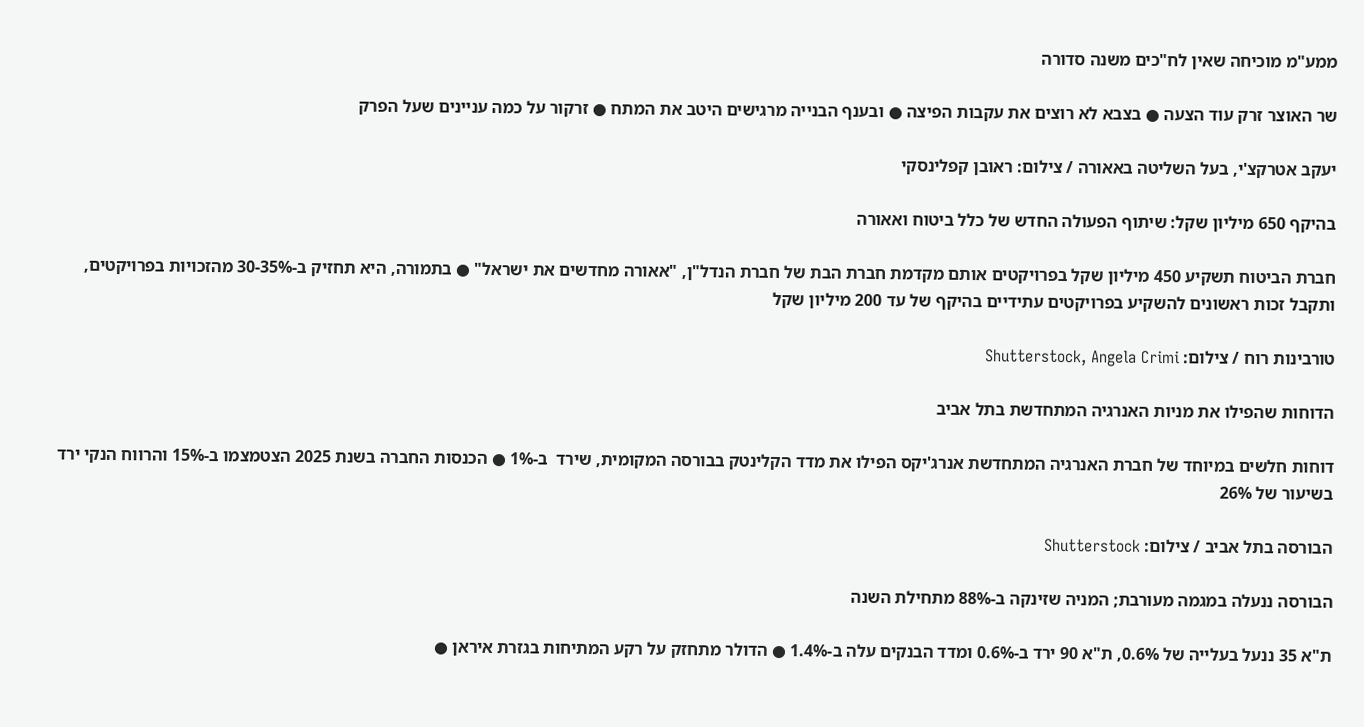ממע"מ מוכיחה שאין לח"כים משנה סדורה

שר האוצר זרק עוד הצעה ● בצבא לא רוצים את עקבות הפיצה ● ובענף הבנייה מרגישים היטב את המתח ● זרקור על כמה עניינים שעל הפרק

יעקב אטרקצ'י, בעל השליטה באאורה / צילום: ראובן קפלינסקי

בהיקף 650 מיליון שקל: שיתוף הפעולה החדש של כלל ביטוח ואאורה

חברת הביטוח תשקיע 450 מיליון שקל בפרויקטים אותם מקדמת חברת הבת של חברת הנדל"ן, "אאורה מחדשים את ישראל" ● בתמורה, היא תחזיק ב-30-35% מהזכויות בפרויקטים, ותקבל זכות ראשונים להשקיע בפרויקטים עתידיים בהיקף של עד 200 מיליון שקל

טורבינות רוח / צילום: Shutterstock, Angela Crimi

הדוחות שהפילו את מניות האנרגיה המתחדשת בתל אביב

דוחות חלשים במיוחד של חברת האנרגיה המתחדשת אנרג'יקס הפילו את מדד הקלינטק בבורסה המקומית, שירד  ב-1% ● הכנסות החברה בשנת 2025 הצטמצמו ב-15% והרווח הנקי ירד בשיעור של 26%

הבורסה בתל אביב / צילום: Shutterstock

הבורסה ננעלה במגמה מעורבת; המניה שזינקה ב-88% מתחילת השנה

ת"א 35 ננעל בעלייה של 0.6%, ת"א 90 ירד ב-0.6% ומדד הבנקים עלה ב-1.4% ● הדולר מתחזק על רקע המתיחות בגזרת איראן ●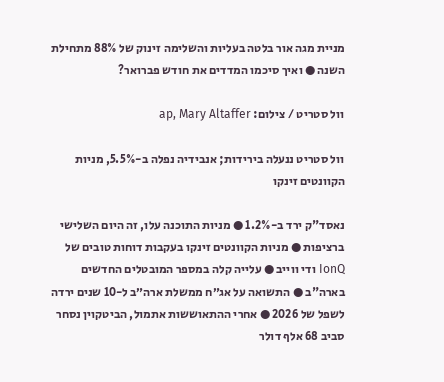מניית מגה אור בלטה בעליות והשלימה זינוק של 88% מתחילת השנה ● ואיך סיכמו המדדים את חודש פברואר?

וול סטריט / צילום: ap, Mary Altaffer

וול סטריט ננעלה בירידות; אנבידיה נפלה ב-5.5%, מניות הקוונטים זינקו

נאסד"ק ירד ב-1.2% ● מניות התוכנה עלו, זה היום השלישי ברציפות ● מניות הקוונטים זינקו בעקבות דוחות טובים של IonQ ודי ווייב ● עלייה קלה במספר המובטלים החדשים בארה"ב ● התשואה על אג״ח ממשלת ארה״ב ל-10 שנים ירדה לשפל של 2026 ● אחרי ההתאוששות אתמול, הביטקוין נסחר סביב 68 אלף דולר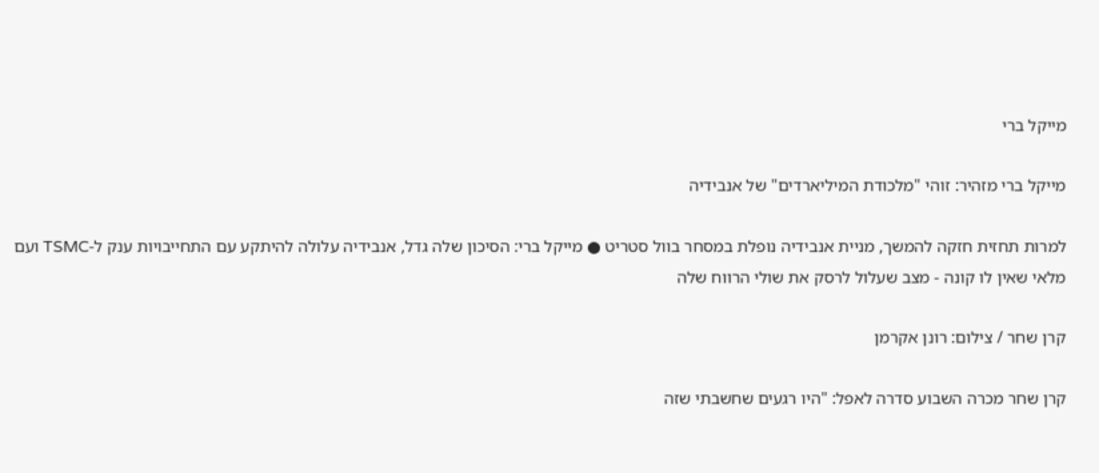מייקל ברי

מייקל ברי מזהיר: זוהי "מלכודת המיליארדים" של אנבידיה

למרות תחזית חזקה להמשך, מניית אנבידיה נופלת במסחר בוול סטריט ● מייקל ברי: הסיכון שלה גדל, אנבידיה עלולה להיתקע עם התחייבויות ענק ל-TSMC ועם מלאי שאין לו קונה - מצב שעלול לרסק את שולי הרווח שלה

קרן שחר / צילום: רונן אקרמן

קרן שחר מכרה השבוע סדרה לאפל: "היו רגעים שחשבתי שזה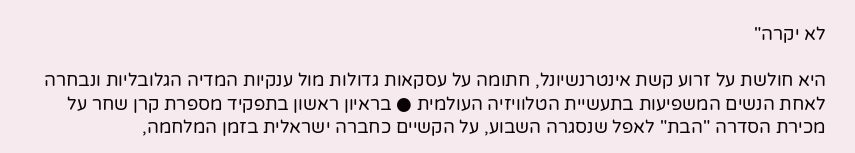לא יקרה"

היא חולשת על זרוע קשת אינטרנשיונל, חתומה על עסקאות גדולות מול ענקיות המדיה הגלובליות ונבחרה לאחת הנשים המשפיעות בתעשיית הטלוויזיה העולמית ● בראיון ראשון בתפקיד מספרת קרן שחר על מכירת הסדרה "הבת" לאפל שנסגרה השבוע, על הקשיים כחברה ישראלית בזמן המלחמה,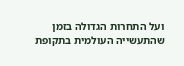ועל התחרות הגדולה בזמן שהתעשייה העולמית בתקופת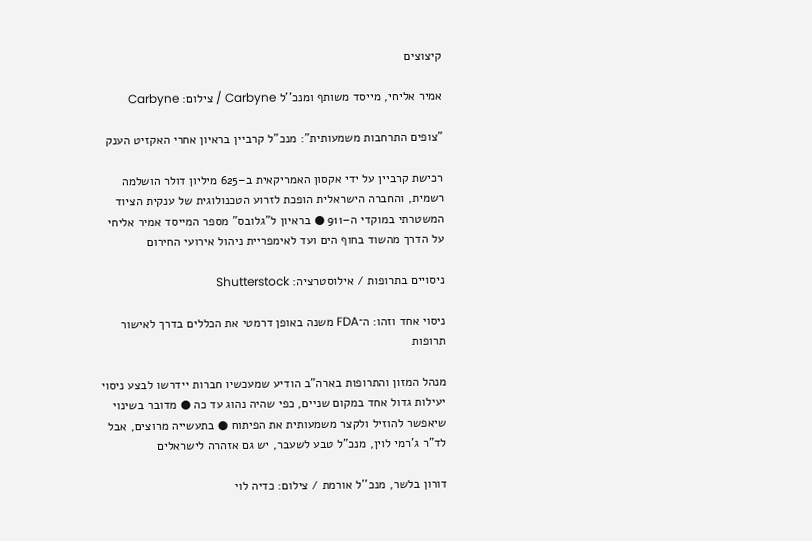קיצוצים

אמיר אליחי, מייסד משותף ומנכ''ל Carbyne / צילום: Carbyne

"צופים התרחבות משמעותית": מנכ"ל קרביין בראיון אחרי האקזיט הענק

רכישת קרביין על ידי אקסון האמריקאית ב–625 מיליון דולר הושלמה רשמית, והחברה הישראלית הופכת לזרוע הטכנולוגית של ענקית הציוד המשטרתי במוקדי ה–911 ● בראיון ל"גלובס" מספר המייסד אמיר אליחי על הדרך מהשוד בחוף הים ועד לאימפריית ניהול אירועי החירום

ניסויים בתרופות / אילוסטרציה: Shutterstock

ניסוי אחד וזהו: ה־FDA משנה באופן דרמטי את הכללים בדרך לאישור תרופות

מנהל המזון והתרופות בארה"ב הודיע שמעכשיו חברות יידרשו לבצע ניסוי יעילות גדול אחד במקום שניים, כפי שהיה נהוג עד כה ● מדובר בשינוי שיאפשר להוזיל ולקצר משמעותית את הפיתוח ● בתעשייה מרוצים, אבל לד"ר ג'רמי לוין, מנכ"ל טבע לשעבר, יש גם אזהרה לישראלים

דורון בלשר, מנכ''ל אורמת / צילום: כדיה לוי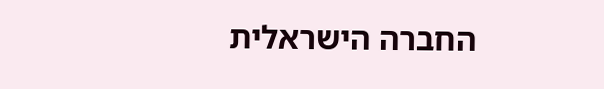החברה הישראלית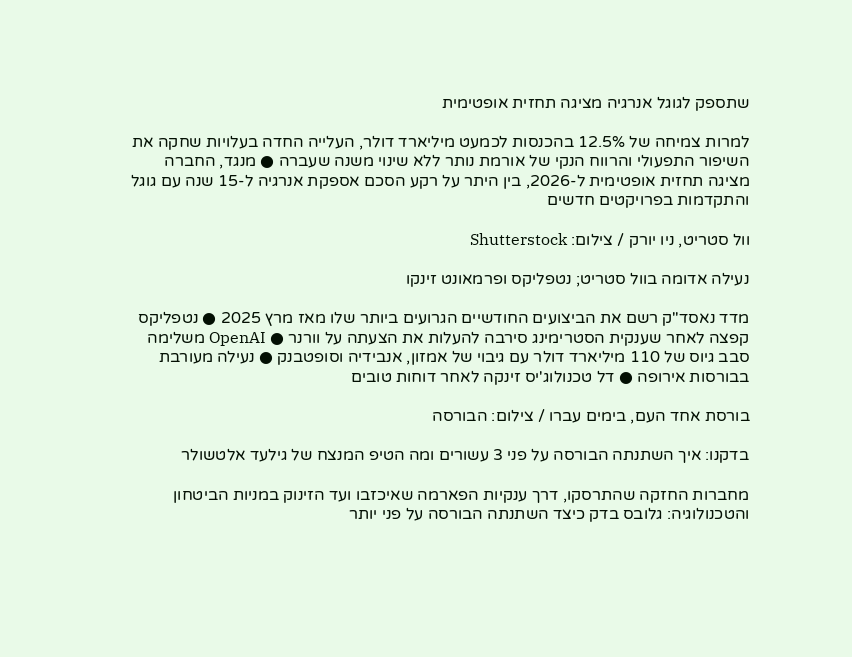שתספק לגוגל אנרגיה מציגה תחזית אופטימית

למרות צמיחה של 12.5% בהכנסות לכמעט מיליארד דולר, העלייה החדה בעלויות שחקה את השיפור התפעולי והרווח הנקי של אורמת נותר ללא שינוי משנה שעברה ● מנגד, החברה מציגה תחזית אופטימית ל-2026, בין היתר על רקע הסכם אספקת אנרגיה ל-15 שנה עם גוגל והתקדמות בפרויקטים חדשים

וול סטריט, ניו יורק / צילום: Shutterstock

נעילה אדומה בוול סטריט; נטפליקס ופרמאונט זינקו

מדד נאסד"ק רשם את הביצועים החודשיים הגרועים ביותר שלו מאז מרץ 2025 ● נטפליקס קפצה לאחר שענקית הסטרימינג סירבה להעלות את הצעתה על וורנר ● OpenAI משלימה סבב גיוס של 110 מיליארד דולר עם גיבוי של אמזון, אנבידיה וסופטבנק ● נעילה מעורבת בבורסות אירופה ● דל טכנולוג'יס זינקה לאחר דוחות טובים

בורסת אחד העם, בימים עברו / צילום: הבורסה

בדקנו: איך השתנתה הבורסה על פני 3 עשורים ומה הטיפ המנצח של גילעד אלטשולר

מחברות החזקה שהתרסקו, דרך ענקיות הפארמה שאיכזבו ועד הזינוק במניות הביטחון והטכנולוגיה: גלובס בדק כיצד השתנתה הבורסה על פני יותר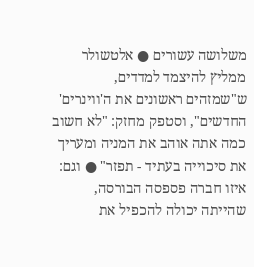משלושה עשורים ● אלטשולר ממליץ להיצמד למדדים, ש"שמזהים ראשונים את ה'ווינרים' החדשים", וסטפק מחזק: "לא חשוב כמה אתה אוהב את המניה ומעריך את סיכוייה בעתיד - תפזר" ● וגם: איזו חברה פספסה הבורסה, שהייתה יכולה להכפיל את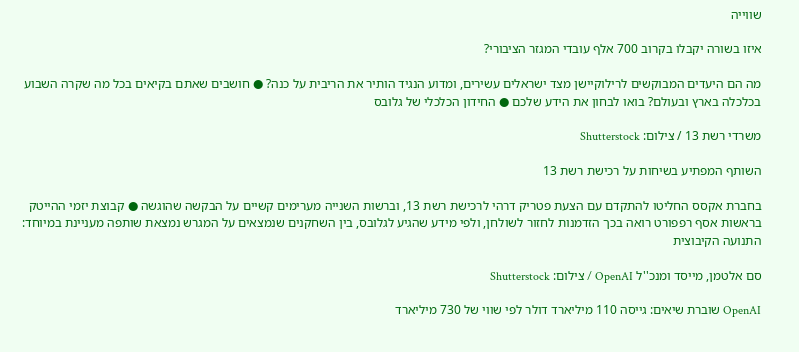שווייה

איזו בשורה יקבלו בקרוב 700 אלף עובדי המגזר הציבורי?

מה הם היעדים המבוקשים לרילוקיישן מצד ישראלים עשירים, ומדוע הנגיד הותיר את הריבית על כנה? ● חושבים שאתם בקיאים בכל מה שקרה השבוע בכלכלה בארץ ובעולם? בואו לבחון את הידע שלכם ● החידון הכלכלי של גלובס

משרדי רשת 13 / צילום: Shutterstock

השותף המפתיע בשיחות על רכישת רשת 13

בחברת אקסס החליטו להתקדם עם הצעת פטריק דרהי לרכישת רשת 13, וברשות השנייה מערימים קשיים על הבקשה שהוגשה ● קבוצת יזמי ההייטק בראשות אסף רפפורט רואה בכך הזדמנות לחזור לשולחן, ולפי מידע שהגיע לגלובס, בין השחקנים שנמצאים על המגרש נמצאת שותפה מעניינת במיוחד: התנועה הקיבוצית

סם אלטמן, מייסד ומנכ''ל OpenAI / צילום: Shutterstock

OpenAI שוברת שיאים: גייסה 110 מיליארד דולר לפי שווי של 730 מיליארד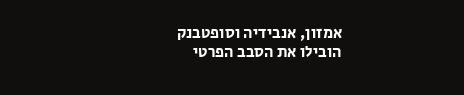אמזון, אנבידיה וסופטבנק הובילו את הסבב הפרטי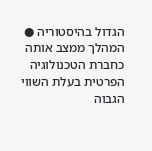הגדול בהיסטוריה ● המהלך ממצב אותה כחברת הטכנולוגיה הפרטית בעלת השווי הגבוה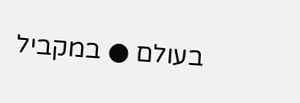בעולם ● במקביל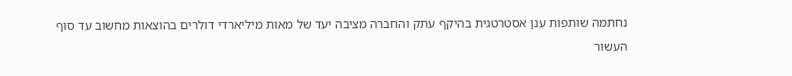נחתמה שותפות ענן אסטרטגית בהיקף עתק והחברה מציבה יעד של מאות מיליארדי דולרים בהוצאות מחשוב עד סוף העשור